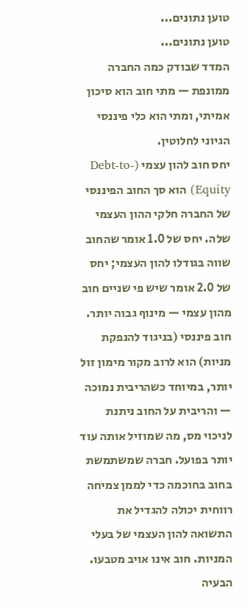טוען נתונים...
טוען נתונים...
המדד שבודק כמה החברה ממונפת — מתי חוב הוא סיכון אמיתי, ומתי הוא כלי פיננסי הגיוני לחלוטין.
יחס חוב להון עצמי (Debt-to-Equity) הוא סך החוב הפיננסי של החברה חלקי ההון העצמי שלה. יחס של 1.0 אומר שהחוב שווה בגודלו להון העצמי; יחס של 2.0 אומר שיש פי שניים חוב מהון עצמי — מינוף גבוה יותר.
חוב פיננסי (בניגוד להנפקת מניות) הוא לרוב מקור מימון זול יותר, במיוחד כשהריבית נמוכה — והריבית על החוב ניתנת לניכוי מס, מה שמוזיל אותה עוד יותר בפועל. חברה שמשתמשת בחוב בחוכמה כדי לממן צמיחה רווחית יכולה להגדיל את התשואה להון העצמי של בעלי המניות. חוב אינו אויב מטבעו.
הבעיה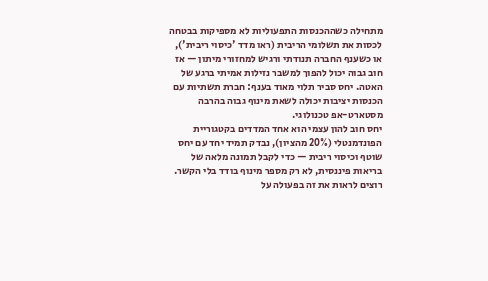מתחילה כשההכנסות התפעוליות לא מספיקות בבטחה לכסות את תשלומי הריבית (ראו מדד 'כיסוי ריבית'), או כשענף החברה תנודתי ורגיש למחזורי מיתון — אז חוב גבוה יכול להפוך למשבר נזילות אמיתי ברגע של האטה. יחס סביר תלוי מאוד בענף: חברת תשתיות עם הכנסות יציבות יכולה לשאת מינוף גבוה בהרבה מסטארט-אפ טכנולוגי.
יחס חוב להון עצמי הוא אחד המדדים בקטגוריית הפונדמנטלי (20% מהציון), נבדק תמיד יחד עם יחס שוטף וכיסוי ריבית — כדי לקבל תמונה מלאה של בריאות פיננסית, לא רק מספר מינוף בודד בלי הקשר.
רוצים לראות את זה בפעולה על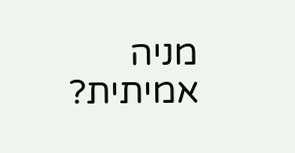מניה אמיתית?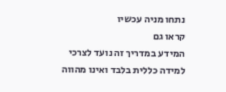נתחו מניה עכשיו
קראו גם
המידע במדריך זה נועד לצרכי למידה כללית בלבד ואינו מהווה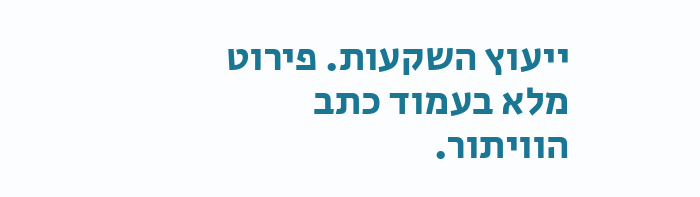ייעוץ השקעות. פירוט מלא בעמוד כתב הוויתור.